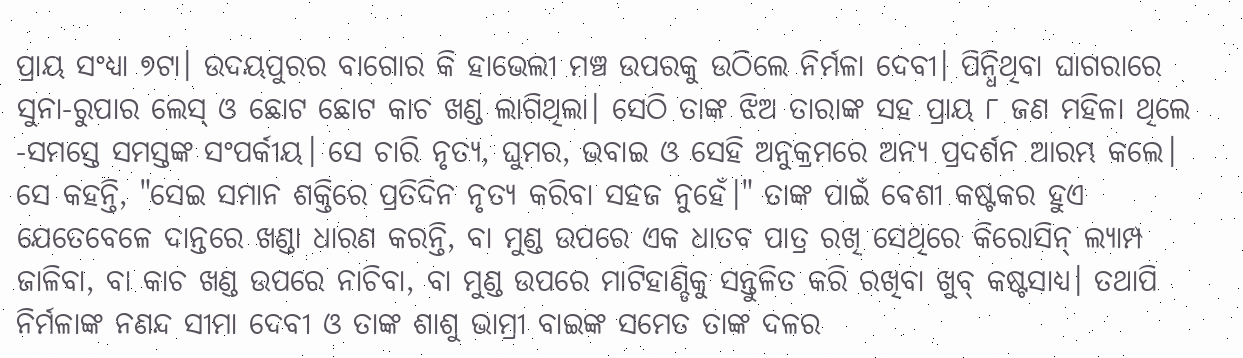ପ୍ରାୟ ସଂଧ୍ୟା ୭ଟା। ଉଦୟପୁରର ବାଗୋର କି ହାଭେଲୀ ମଞ୍ଚ ଉପରକୁ ଉଠିଲେ ନିର୍ମଳା ଦେବୀ। ପିନ୍ଧିଥିବା ଘାଗରାରେ ସୁନା-ରୁପାର ଲେସ୍ ଓ ଛୋଟ ଛୋଟ କାଚ ଖଣ୍ଡ ଲାଗିଥିଲା। ସେଠି ତାଙ୍କ ଝିଅ ତାରାଙ୍କ ସହ ପ୍ରାୟ ୮ ଜଣ ମହିଳା ଥିଲେ -ସମସ୍ତେ ସମସ୍ତଙ୍କ ସଂପର୍କୀୟ। ସେ ଚାରି ନୃତ୍ୟ, ଘୁମର, ଭବାଇ ଓ ସେହି ଅନୁକ୍ରମରେ ଅନ୍ୟ ପ୍ରଦର୍ଶନ ଆରମ୍ଭ କଲେ।
ସେ କହନ୍ତି, "ସେଇ ସମାନ ଶକ୍ତିରେ ପ୍ରତିଦିନ ନୃତ୍ୟ କରିବା ସହଜ ନୁହେଁ।" ତାଙ୍କ ପାଇଁ ବେଶୀ କଷ୍ଟକର ହୁଏ ଯେତେବେଳେ ଦାନ୍ତରେ ଖଣ୍ଡା ଧାରଣ କରନ୍ତି, ବା ମୁଣ୍ଡ ଉପରେ ଏକ ଧାତବ ପାତ୍ର ରଖି ସେଥିରେ କିରୋସିନ୍ ଲ୍ୟାମ୍ପ ଜାଳିବା, ବା କାଚ ଖଣ୍ଡ ଉପରେ ନାଚିବା, ବା ମୁଣ୍ଡ ଉପରେ ମାଟିହାଣ୍ଡିକୁ ସନ୍ତୁଳିତ କରି ରଖିବା ଖୁବ୍ କଷ୍ଟସାଧ୍ୟ। ତଥାପି ନିର୍ମଳାଙ୍କ ନଣନ୍ଦ ସୀମା ଦେବୀ ଓ ତାଙ୍କ ଶାଶୁ ଭାମ୍ରୀ ବାଇଙ୍କ ସମେତ ତାଙ୍କ ଦଳର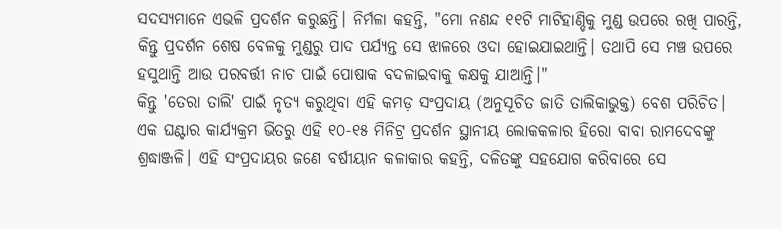ସଦସ୍ୟମାନେ ଏଭଳି ପ୍ରଦର୍ଶନ କରୁଛନ୍ତି। ନିର୍ମଳା କହନ୍ତି, "ମୋ ନଣନ୍ଦ ୧୧ଟି ମାଟିହାଣ୍ଡିକୁ ମୁଣ୍ଡ ଉପରେ ରଖି ପାରନ୍ତି, କିନ୍ତୁ ପ୍ରଦର୍ଶନ ଶେଷ ବେଳକୁ ମୁଣ୍ଡରୁ ପାଦ ପର୍ଯ୍ୟନ୍ତ ସେ ଝାଳରେ ଓଦା ହୋଇଯାଇଥାନ୍ତି। ତଥାପି ସେ ମଞ୍ଚ ଉପରେ ହସୁଥାନ୍ତି ଆଉ ପରବର୍ତ୍ତୀ ନାଚ ପାଇଁ ପୋଷାକ ବଦଳାଇବାକୁ କକ୍ଷକୁ ଯାଆନ୍ତି।"
କିନ୍ତୁ 'ତେରା ତାଲି' ପାଇଁ ନୃତ୍ୟ କରୁଥିବା ଏହି କମଡ଼ ସଂପ୍ରଦାୟ (ଅନୁସୂଚିତ ଜାତି ତାଲିକାଭୁକ୍ତ) ବେଶ ପରିଚିତ। ଏକ ଘଣ୍ଟାର କାର୍ଯ୍ୟକ୍ରମ ଭିତରୁ ଏହି ୧୦-୧୫ ମିନିଟ୍ର ପ୍ରଦର୍ଶନ ସ୍ଥାନୀୟ ଲୋକକଳାର ହିରୋ ବାବା ରାମଦେବଙ୍କୁ ଶ୍ରଦ୍ଧାଞ୍ଜଳି। ଏହି ସଂପ୍ରଦାୟର ଜଣେ ବର୍ଷୀୟାନ କଳାକାର କହନ୍ତି, ଦଳିତଙ୍କୁ ସହଯୋଗ କରିବାରେ ସେ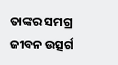ତାଙ୍କର ସମଗ୍ର ଜୀବନ ଉତ୍ସର୍ଗ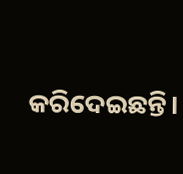କରିଦେଇଛନ୍ତି।